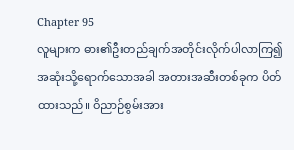Chapter 95
လူများက ဓား၏ဦးတည်ချက်အတိုင်းလိုက်ပါလာကြ၍ အဆုံးသို့ရောက်သောအခါ အတားအဆီးတစ်ခုက ပိတ်ထားသည်။ ဝိညာဉ်စွမ်းအား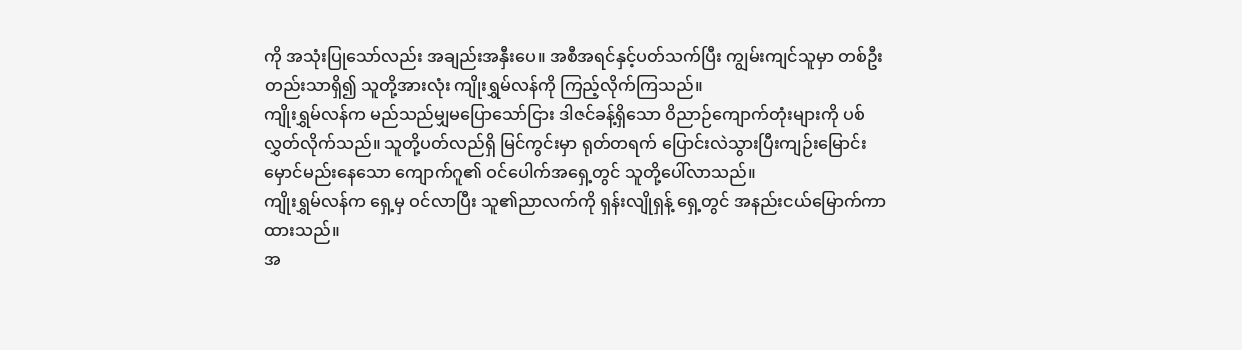ကို အသုံးပြုသော်လည်း အချည်းအနှီးပေ။ အစီအရင်နှင့်ပတ်သက်ပြီး ကျွမ်းကျင်သူမှာ တစ်ဦးတည်းသာရှိ၍ သူတို့အားလုံး ကျိုးရွှမ်လန်ကို ကြည့်လိုက်ကြသည်။
ကျိုးရွှမ်လန်က မည်သည်မျှမပြောသော်ငြား ဒါဇင်ခန့်ရှိသော ဝိညာဉ်ကျောက်တုံးများကို ပစ်လွှတ်လိုက်သည်။ သူတို့ပတ်လည်ရှိ မြင်ကွင်းမှာ ရုတ်တရက် ပြောင်းလဲသွားပြီးကျဉ်းမြောင်းမှောင်မည်းနေသော ကျောက်ဂူ၏ ဝင်ပေါက်အရှေ့တွင် သူတို့ပေါ်လာသည်။
ကျိုးရွှမ်လန်က ရှေ့မှ ဝင်လာပြီး သူ၏ညာလက်ကို ရှန်းလျိုရှန့် ရှေ့တွင် အနည်းငယ်မြောက်ကာထားသည်။
အ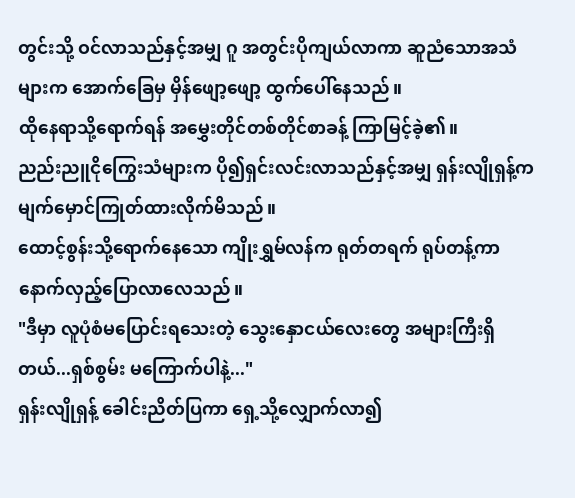တွင်းသို့ ဝင်လာသည်နှင့်အမျှ ဂူ အတွင်းပိုကျယ်လာကာ ဆူညံသောအသံများက အောက်ခြေမှ မှိန်ဖျော့ဖျော့ ထွက်ပေါ်နေသည်။
ထိုနေရာသို့ရောက်ရန် အမွှေးတိုင်တစ်တိုင်စာခန့် ကြာမြင့်ခဲ့၏။
ညည်းညူငိုကြွေးသံများက ပို၍ရှင်းလင်းလာသည်နှင့်အမျှ ရှန်းလျိုရှန့်က မျက်မှောင်ကြုတ်ထားလိုက်မိသည်။
ထောင့်စွန်းသို့ရောက်နေသော ကျိုးရွှမ်လန်က ရုတ်တရက် ရုပ်တန့်ကာ နောက်လှည့်ပြောလာလေသည်။
"ဒီမှာ လူပုံစံမပြောင်းရသေးတဲ့ သွေးနှောငယ်လေးတွေ အများကြီးရှိတယ်...ရှစ်စွမ်း မကြောက်ပါနဲ့..."
ရှန်းလျိုရှန့် ခေါင်းညိတ်ပြကာ ရှေ့သို့လျှောက်လာ၍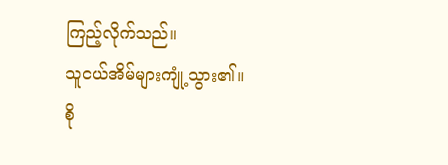ကြည့်လိုက်သည်။
သူငယ်အိမ်များကျုံ့သွား၏။
စို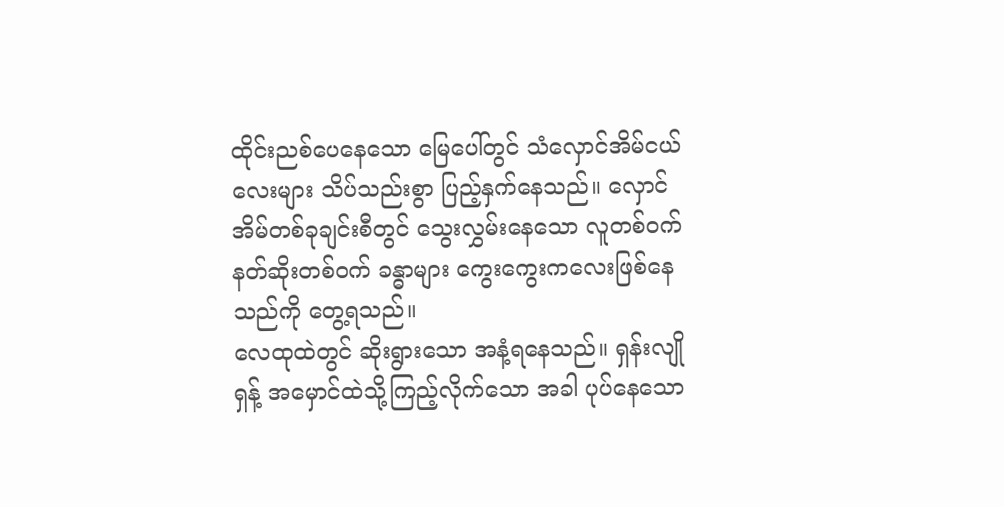ထိုင်းညစ်ပေနေသော မြေပေါ်တွင် သံလှောင်အိမ်ငယ်လေးများ သိပ်သည်းစွာ ပြည့်နှက်နေသည်။ လှောင်အိမ်တစ်ခုချင်းစီတွင် သွေးလွှမ်းနေသော လူတစ်ဝက်နတ်ဆိုးတစ်ဝက် ခန္ဓာများ ကွေးကွေးကလေးဖြစ်နေသည်ကို တွေ့ရသည်။
လေထုထဲတွင် ဆိုးရွားသော အနံ့ရနေသည်။ ရှန်းလျိုရှန့် အမှောင်ထဲသို့ကြည့်လိုက်သော အခါ ပုပ်နေသော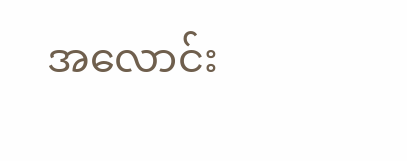အလောင်း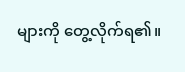များကို တွေ့လိုက်ရ၏။